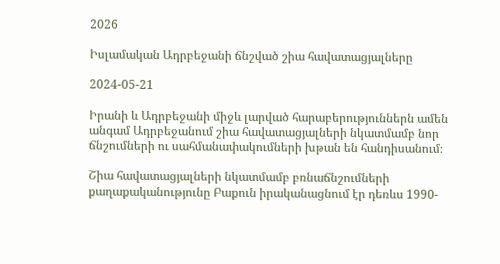2026

Իսլամական Ադրբեջանի ճնշված շիա հավատացյալները

2024-05-21

Իրանի և Ադրբեջանի միջև լարված հարաբերություններն ամեն անգամ Ադրբեջանում շիա հավատացյալների նկատմամբ նոր ճնշումների ու սահմանափակումների խթան են հանդիսանում։

Շիա հավատացյալների նկատմամբ բռնաճնշումների քաղաքականությունը Բաքուն իրականացնում էր դեռևս 1990-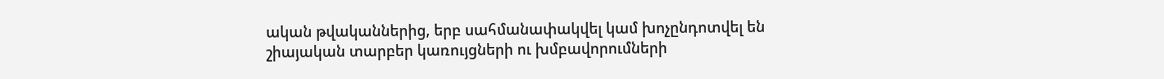ական թվականներից, երբ սահմանափակվել կամ խոչընդոտվել են շիայական տարբեր կառույցների ու խմբավորումների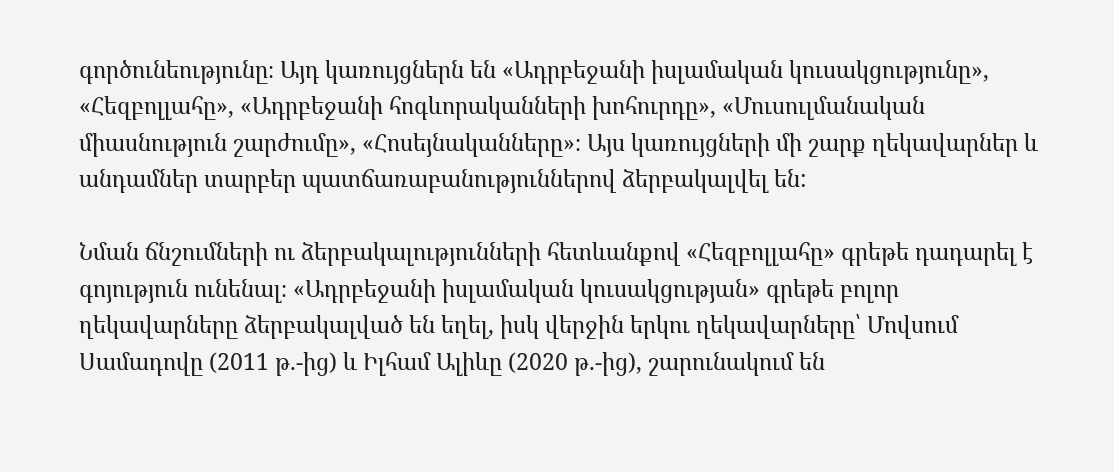գործունեությունը։ Այդ կառույցներն են «Ադրբեջանի իսլամական կուսակցությունը», «Հեզբոլլահը», «Ադրբեջանի հոգևորականների խոհուրդը», «Մուսուլմանական միասնություն շարժումը», «Հոսեյնականները»։ Այս կառույցների մի շարք ղեկավարներ և անդամներ տարբեր պատճառաբանություններով ձերբակալվել են:

Նման ճնշումների ու ձերբակալությունների հետևանքով «Հեզբոլլահը» գրեթե դադարել է գոյություն ունենալ։ «Ադրբեջանի իսլամական կուսակցության» գրեթե բոլոր ղեկավարները ձերբակալված են եղել, իսկ վերջին երկու ղեկավարները՝ Մովսում Սամադովը (2011 թ.-ից) և Իլհամ Ալիևը (2020 թ.-ից), շարունակում են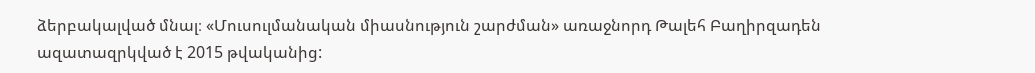ձերբակալված մնալ։ «Մուսուլմանական միասնություն շարժման» առաջնորդ Թալեհ Բաղիրզադեն ազատազրկված է 2015 թվականից: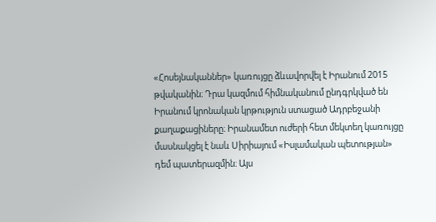«Հոսեյնականներ» կառույցը ձևավորվել է Իրանում 2015 թվականին։ Դրա կազմում հիմնականում ընդգրկված են Իրանում կրոնական կրթություն ստացած Ադրբեջանի քաղաքացիները։ Իրանամետ ուժերի հետ մեկտեղ կառույցը մասնակցել է նաև Սիրիայում «Իսլամական պետության» դեմ պատերազմին։ Այս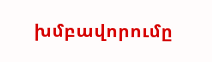խմբավորումը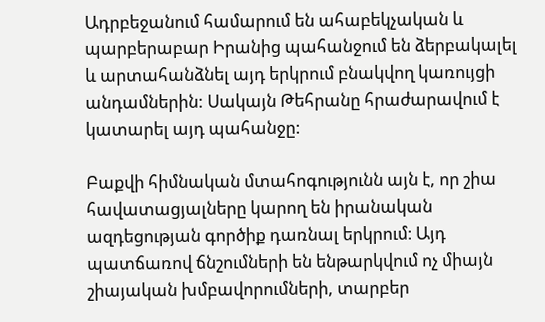Ադրբեջանում համարում են ահաբեկչական և պարբերաբար Իրանից պահանջում են ձերբակալել և արտահանձնել այդ երկրում բնակվող կառույցի անդամներին: Սակայն Թեհրանը հրաժարավում է կատարել այդ պահանջը:

Բաքվի հիմնական մտահոգությունն այն է, որ շիա հավատացյալները կարող են իրանական ազդեցության գործիք դառնալ երկրում։ Այդ պատճառով ճնշումների են ենթարկվում ոչ միայն շիայական խմբավորումների, տարբեր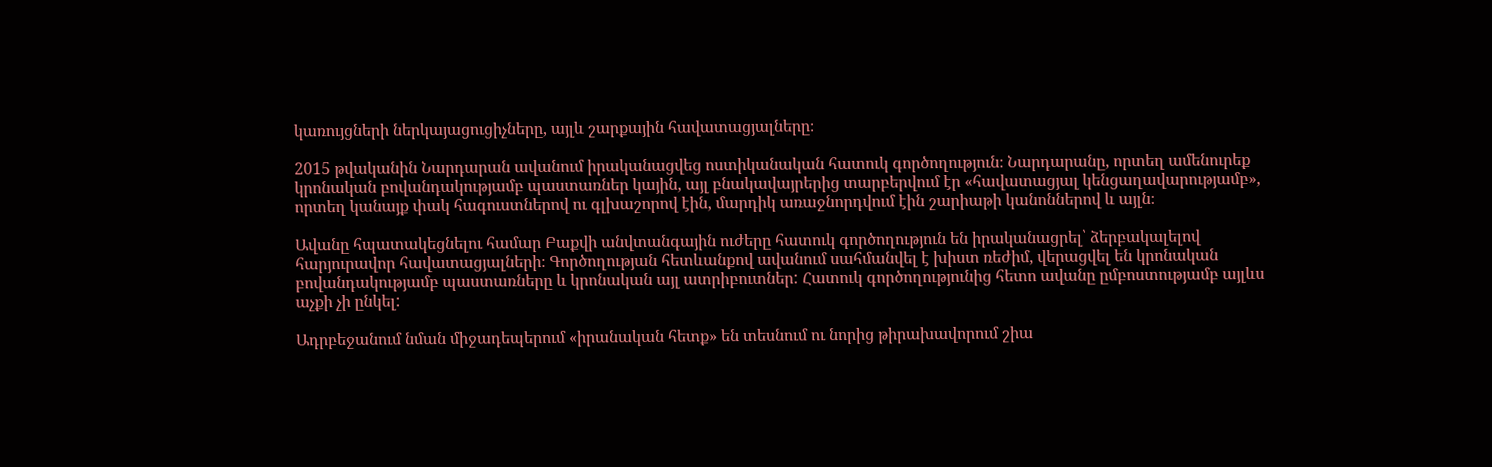կառույցների ներկայացուցիչները, այլև շարքային հավատացյալները։

2015 թվականին Նարդարան ավանում իրականացվեց ոստիկանական հատուկ գործողություն։ Նարդարանը, որտեղ ամենուրեք կրոնական բովանդակությամբ պաստառներ կային, այլ բնակավայրերից տարբերվում էր «հավատացյալ կենցաղավարությամբ», որտեղ կանայք փակ հագուստներով ու գլխաշորով էին, մարդիկ առաջնորդվում էին շարիաթի կանոններով և այլն։

Ավանը հպատակեցնելու համար Բաքվի անվտանգային ուժերը հատուկ գործողություն են իրականացրել՝ ձերբակալելով հարյուրավոր հավատացյալների։ Գործողության հետևանքով ավանում սահմանվել է խիստ ռեժիմ, վերացվել են կրոնական բովանդակությամբ պաստառները և կրոնական այլ ատրիբուտներ: Հատուկ գործողությունից հետո ավանը ըմբոստությամբ այլևս աչքի չի ընկել:

Ադրբեջանում նման միջադեպերում «իրանական հետք» են տեսնում ու նորից թիրախավորում շիա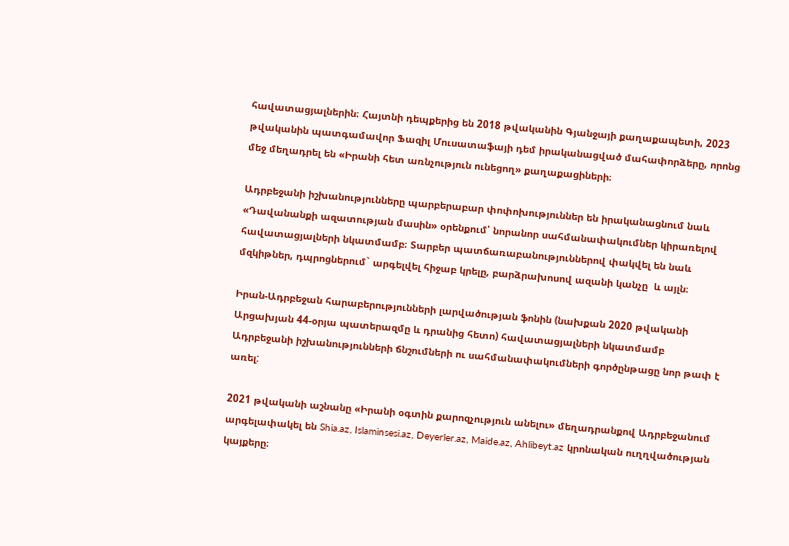հավատացյալներին։ Հայտնի դեպքերից են 2018 թվականին Գյանջայի քաղաքապետի, 2023 թվականին պատգամավոր Ֆազիլ Մուսատաֆայի դեմ իրականացված մահափորձերը, որոնց մեջ մեղադրել են «Իրանի հետ առնչություն ունեցող» քաղաքացիների։

Ադրբեջանի իշխանությունները պարբերաբար փոփոխություններ են իրականացնում նաև «Դավանանքի ազատության մասին» օրենքում՝ նորանոր սահմանափակումներ կիրառելով հավատացյալների նկատմամբ։ Տարբեր պատճառաբանություններով փակվել են նաև մզկիթներ, դպրոցներում` արգելվել հիջաբ կրելը, բարձրախոսով ազանի կանչը  և այլն։

Իրան-Ադրբեջան հարաբերությունների լարվածության ֆոնին (նախքան 2020 թվականի Արցախյան 44-օրյա պատերազմը և դրանից հետո) հավատացյալների նկատմամբ Ադրբեջանի իշխանությունների ճնշումների ու սահմանափակումների գործընթացը նոր թափ է առել:

2021 թվականի աշնանը «Իրանի օգտին քարոզչություն անելու» մեղադրանքով Ադրբեջանում արգելափակել են Shia.az, Islaminsesi.az, Deyerler.az, Maide.az, Ahlibeyt.az կրոնական ուղղվածության կայքերը։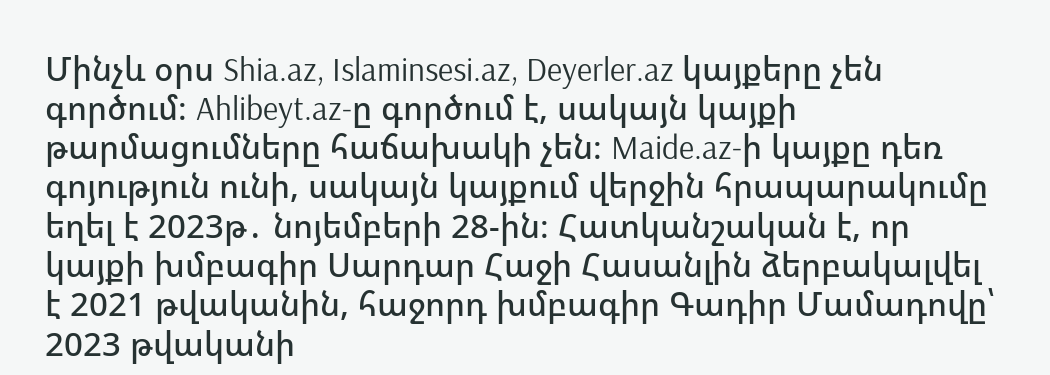Մինչև օրս Shia.az, Islaminsesi.az, Deyerler.az կայքերը չեն գործում։ Ahlibeyt.az-ը գործում է, սակայն կայքի թարմացումները հաճախակի չեն։ Maide.az-ի կայքը դեռ գոյություն ունի, սակայն կայքում վերջին հրապարակումը եղել է 2023թ․ նոյեմբերի 28-ին։ Հատկանշական է, որ կայքի խմբագիր Սարդար Հաջի Հասանլին ձերբակալվել է 2021 թվականին, հաջորդ խմբագիր Գադիր Մամադովը՝ 2023 թվականի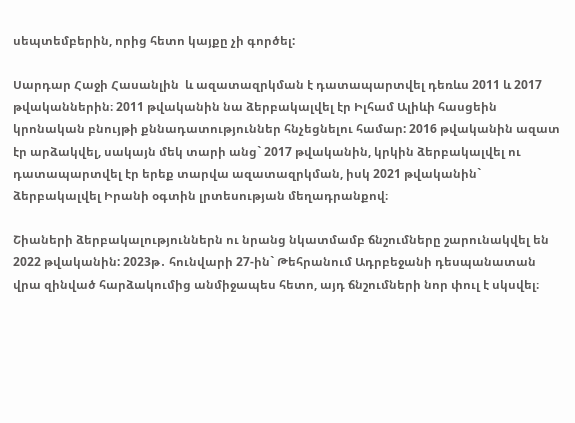սեպտեմբերին, որից հետո կայքը չի գործել:

Սարդար Հաջի Հասանլին  և ազատազրկման է դատապարտվել դեռևս 2011 և 2017 թվականներին։ 2011 թվականին նա ձերբակալվել էր Իլհամ Ալիևի հասցեին կրոնական բնույթի քննադատություններ հնչեցնելու համար: 2016 թվականին ազատ էր արձակվել, սակայն մեկ տարի անց` 2017 թվականին, կրկին ձերբակալվել ու դատապարտվել էր երեք տարվա ազատազրկման, իսկ 2021 թվականին` ձերբակալվել Իրանի օգտին լրտեսության մեղադրանքով։

Շիաների ձերբակալություններն ու նրանց նկատմամբ ճնշումները շարունակվել են 2022 թվականին: 2023թ․ հունվարի 27-ին` Թեհրանում Ադրբեջանի դեսպանատան վրա զինված հարձակումից անմիջապես հետո, այդ ճնշումների նոր փուլ է սկսվել։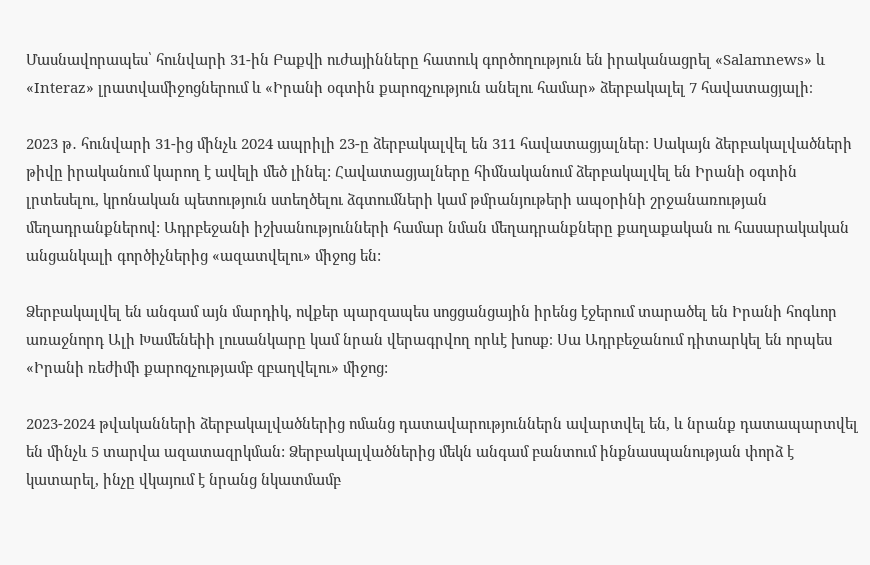Մասնավորապես՝ հունվարի 31-ին Բաքվի ուժայինները հատուկ գործողություն են իրականացրել «Salamnews» և «Interaz» լրատվամիջոցներում և «Իրանի օգտին քարոզչություն անելու համար» ձերբակալել 7 հավատացյալի։

2023 թ․ հունվարի 31-ից մինչև 2024 ապրիլի 23-ը ձերբակալվել են 311 հավատացյալներ։ Սակայն ձերբակալվածների թիվը իրականում կարող է ավելի մեծ լինել: Հավատացյալները հիմնականում ձերբակալվել են Իրանի օգտին լրտեսելու, կրոնական պետություն ստեղծելու ձգտումների կամ թմրանյութերի ապօրինի շրջանառության մեղադրանքներով: Ադրբեջանի իշխանությունների համար նման մեղադրանքները քաղաքական ու հասարակական անցանկալի գործիչներից «ազատվելու» միջոց են:

Ձերբակալվել են անգամ այն մարդիկ, ովքեր պարզապես սոցցանցային իրենց էջերում տարածել են Իրանի հոգևոր առաջնորդ Ալի Խամենեիի լուսանկարը կամ նրան վերագրվող որևէ խոսք։ Սա Ադրբեջանում դիտարկել են որպես «Իրանի ռեժիմի քարոզչությամբ զբաղվելու» միջոց:

2023-2024 թվականների ձերբակալվածներից ոմանց դատավարություններն ավարտվել են, և նրանք դատապարտվել են մինչև 5 տարվա ազատազրկման: Ձերբակալվածներից մեկն անգամ բանտում ինքնասպանության փորձ է կատարել, ինչը վկայում է նրանց նկատմամբ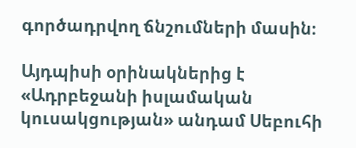գործադրվող ճնշումների մասին։

Այդպիսի օրինակներից է «Ադրբեջանի իսլամական կուսակցության» անդամ Սեբուհի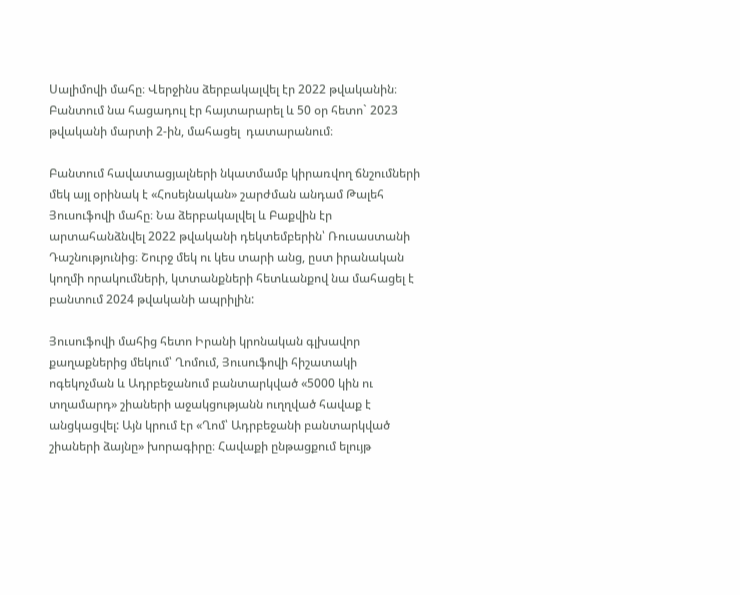Սալիմովի մահը։ Վերջինս ձերբակալվել էր 2022 թվականին։ Բանտում նա հացադուլ էր հայտարարել և 50 օր հետո` 2023 թվականի մարտի 2-ին, մահացել  դատարանում։

Բանտում հավատացյալների նկատմամբ կիրառվող ճնշումների մեկ այլ օրինակ է «Հոսեյնական» շարժման անդամ Թալեհ Յուսուֆովի մահը։ Նա ձերբակալվել և Բաքվին էր արտահանձնվել 2022 թվականի դեկտեմբերին՝ Ռուսաստանի Դաշնությունից։ Շուրջ մեկ ու կես տարի անց, ըստ իրանական կողմի որակումների, կտտանքների հետևանքով նա մահացել է բանտում 2024 թվականի ապրիլին:

Յուսուֆովի մահից հետո Իրանի կրոնական գլխավոր քաղաքներից մեկում՝ Ղոմում, Յուսուֆովի հիշատակի ոգեկոչման և Ադրբեջանում բանտարկված «5000 կին ու տղամարդ» շիաների աջակցությանն ուղղված հավաք է անցկացվել: Այն կրում էր «Ղոմ՝ Ադրբեջանի բանտարկված շիաների ձայնը» խորագիրը։ Հավաքի ընթացքում ելույթ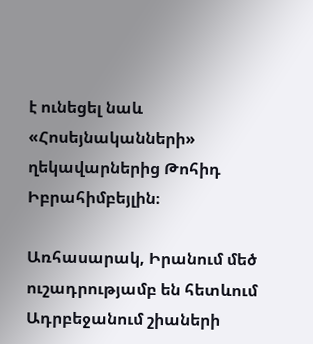է ունեցել նաև «Հոսեյնականների» ղեկավարներից Թոհիդ Իբրահիմբեյլին։

Առհասարակ, Իրանում մեծ ուշադրությամբ են հետևում Ադրբեջանում շիաների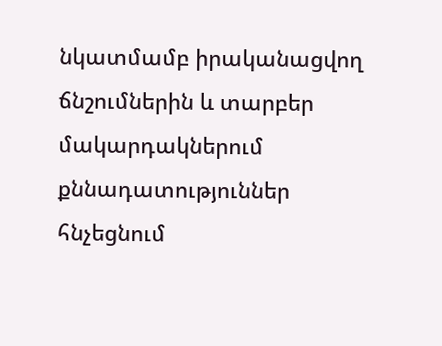նկատմամբ իրականացվող ճնշումներին և տարբեր մակարդակներում քննադատություններ հնչեցնում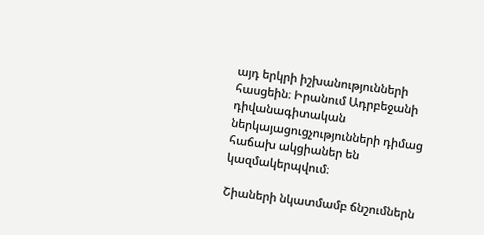այդ երկրի իշխանությունների հասցեին։ Իրանում Ադրբեջանի դիվանագիտական ներկայացուցչությունների դիմաց հաճախ ակցիաներ են կազմակերպվում։

Շիաների նկատմամբ ճնշումներն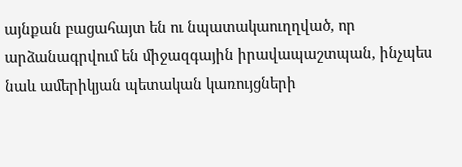այնքան բացահայտ են ու նպատակաուղղված, որ արձանագրվում են միջազգային իրավապաշտպան, ինչպես նաև ամերիկյան պետական կառույցների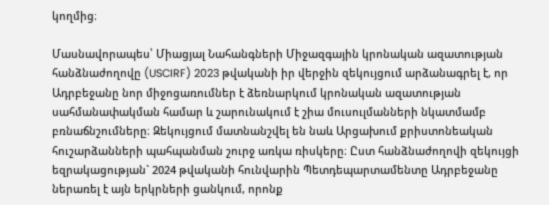կողմից։

Մասնավորապես՝ Միացյալ Նահանգների Միջազգային կրոնական ազատության հանձնաժողովը (USCIRF) 2023 թվականի իր վերջին զեկույցում արձանագրել է, որ Ադրբեջանը նոր միջոցառումներ է ձեռնարկում կրոնական ազատության սահմանափակման համար և շարունակում է շիա մուսուլմանների նկատմամբ բռնաճնշումները։ Զեկույցում մատնանշվել են նաև Արցախում քրիստոնեական հուշարձանների պահպանման շուրջ առկա ռիսկերը։ Ըստ հանձնաժողովի զեկույցի եզրակացության` 2024 թվականի հունվարին Պետդեպարտամենտը Ադրբեջանը ներառել է այն երկրների ցանկում, որոնք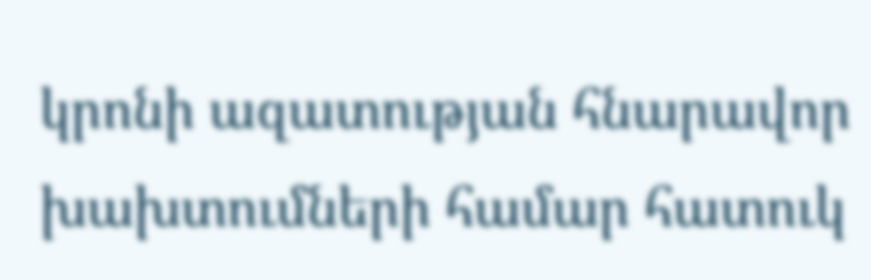կրոնի ազատության հնարավոր խախտումների համար հատուկ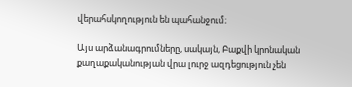վերահսկողություն են պահանջում։

Այս արձանագրումները, սակայն, Բաքվի կրոնական քաղաքականության վրա լուրջ ազդեցություն չեն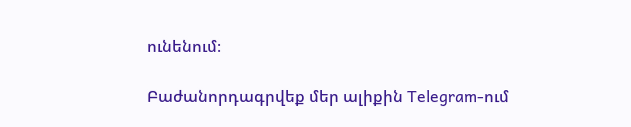ունենում։

Բաժանորդագրվեք մեր ալիքին Telegram-ում